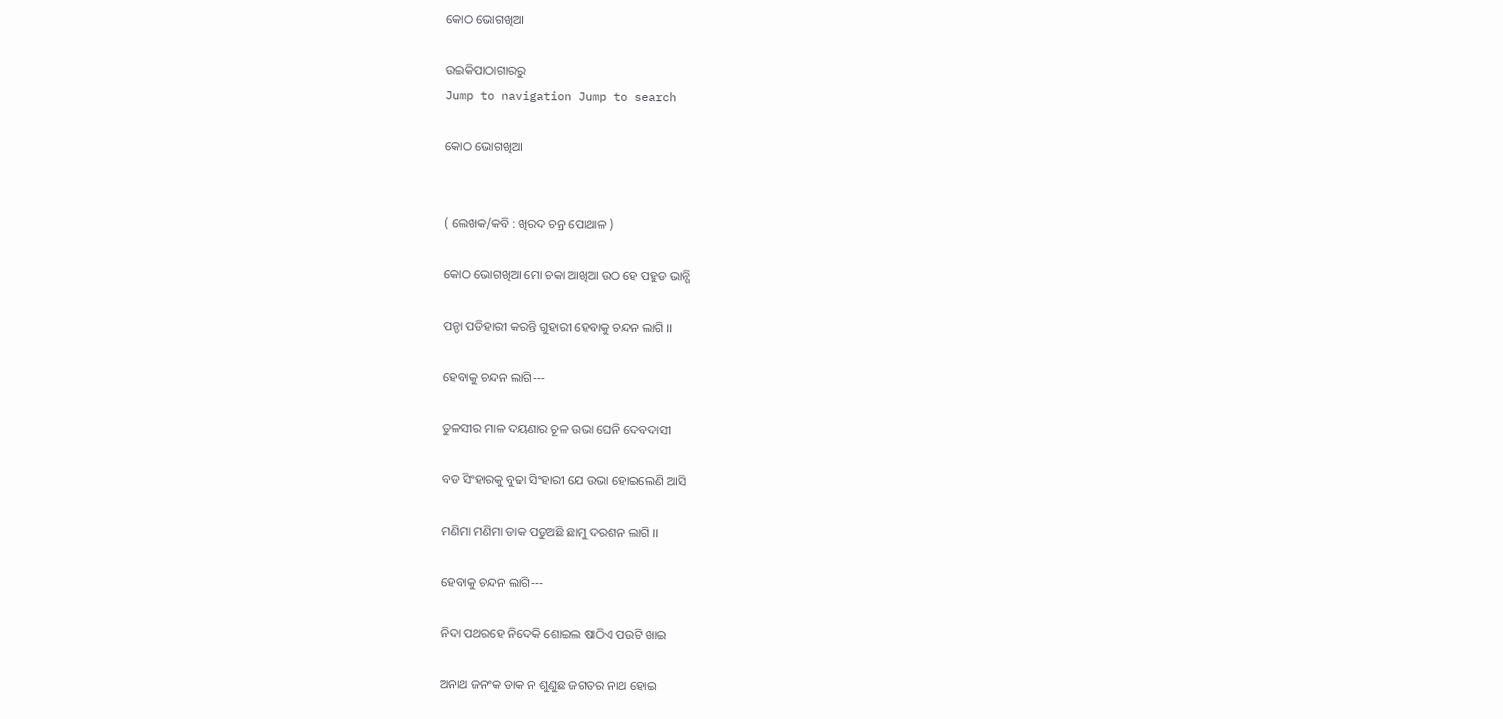କୋଠ ଭୋଗଖିଆ

ଉଇକିପାଠାଗାର‌ରୁ
Jump to navigation Jump to search

କୋଠ ଭୋଗଖିଆ


( ଲେଖକ/କବି : ଖିରଦ ଚନ୍ର ପୋଥାଳ )

କୋଠ ଭୋଗଖିଆ ମୋ ଚକା ଆଖିଆ ଉଠ ହେ ପ‌ହୁଡ ଭାନ୍ଗି

ପନ୍ଡା ପଡିହାରୀ କରନ୍ତି ଗୁହାରୀ ହେବାକୁ ଚନ୍ଦନ ଲାଗି ।।

ହେବାକୁ ଚନ୍ଦନ ଲାଗି---

ତୁଳସୀର ମାଳ ଦୟଣାର ଚୂଳ ଉଭା ଘେନି ଦେବଦାସୀ

ବଡ ସିଂହାରକୁ ବୁଢା ସିଂହାରୀ ଯେ ଉଭା ହୋଇଲେଣି ଆସି

ମଣିମା ମଣିମା ଡାକ ପଡୁଅଛି ଛାମୁ ଦରଶନ ଲାଗି ।।

ହେବାକୁ ଚନ୍ଦନ ଲାଗି---

ନିଦା ପଥରହେ ନିଦେକି ଶୋଇଲ ଷାଠିଏ ପଉଟି ଖାଇ

ଅନାଥ ଜନଂକ ଡାକ ନ ଶୁଣୁଛ ଜଗତର ନାଥ ହୋଇ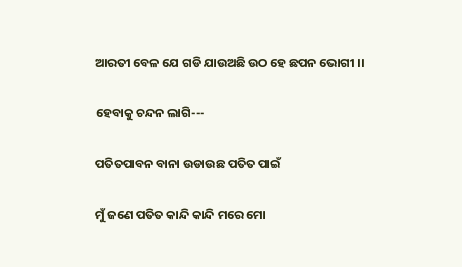ଆରତୀ ବେଳ ଯେ ଗଡି ଯାଉଅଛି ଉଠ ହେ ଛପନ ଭୋଗୀ ।।

ହେବାକୁ ଚନ୍ଦନ ଲାଗି---

ପତିତପାବନ ବାନା ଉଡାଉଛ ପତିତ ପାଇଁ

ମୁଁ ଜଣେ ପତିତ କାନ୍ଦି କାନ୍ଦି ମରେ ମୋ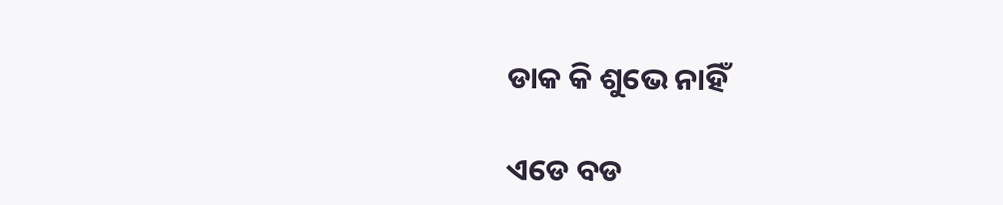ଡାକ କି ଶୁଭେ ନାହିଁ

ଏଡେ ବଡ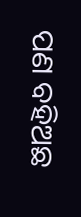ପଣ ବ‌ହିଅଛ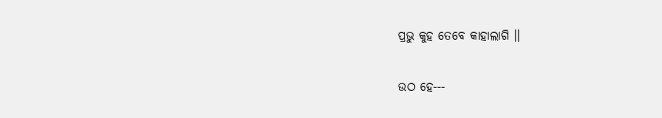ପ୍ରଭୁ କୁହ ତେବେ କାହାଲାଗି ।।

ଉଠ ହେ---